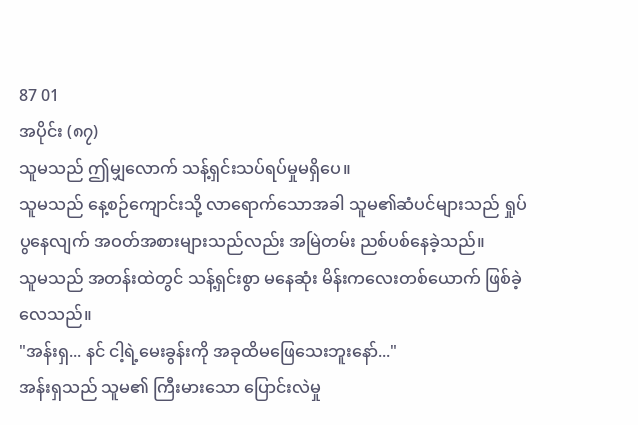87 01
အပိုင်း (၈၇)
သူမသည် ဤမျှလောက် သန့်ရှင်းသပ်ရပ်မှုမရှိပေ။
သူမသည် နေ့စဉ်ကျောင်းသို့ လာရောက်သောအခါ သူမ၏ဆံပင်များသည် ရှုပ်ပွနေလျက် အဝတ်အစားများသည်လည်း အမြဲတမ်း ညစ်ပစ်နေခဲ့သည်။
သူမသည် အတန်းထဲတွင် သန့်ရှင်းစွာ မနေဆုံး မိန်းကလေးတစ်ယောက် ဖြစ်ခဲ့လေသည်။
"အန်းရှ... နင် ငါ့ရဲ့မေးခွန်းကို အခုထိမဖြေသေးဘူးနော်..."
အန်းရှသည် သူမ၏ ကြီးမားသော ပြောင်းလဲမှု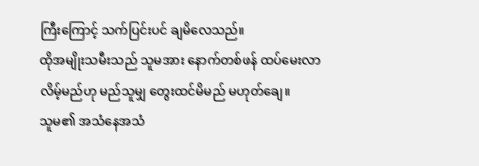ကြီးကြောင့် သက်ပြင်းပင် ချမိလေသည်။
ထိုအမျိုးသမီးသည် သူမအား နောက်တစ်ဖန် ထပ်မေးလာလိမ့်မည်ဟု မည်သူမျှ တွေးထင်မိမည် မဟုတ်ချေ။
သူမ၏ အသံနေအသံ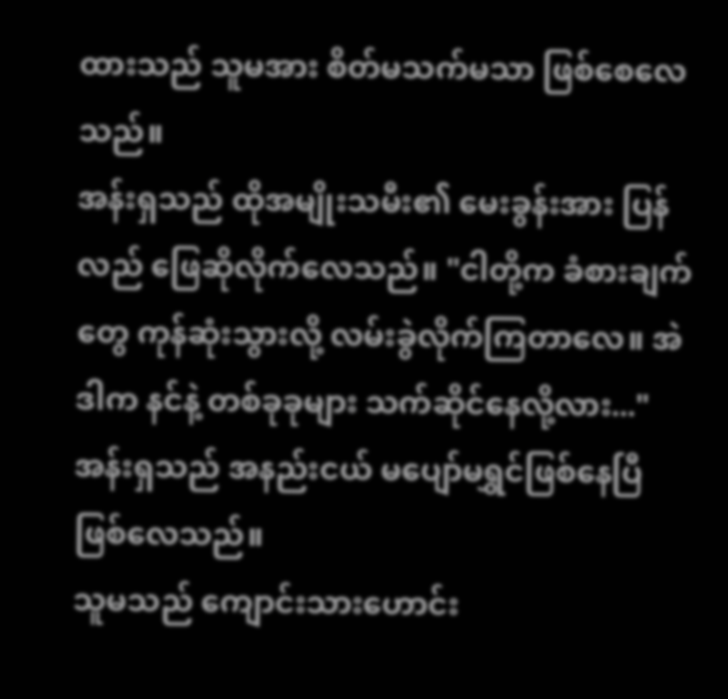ထားသည် သူမအား စိတ်မသက်မသာ ဖြစ်စေလေသည်။
အန်းရှသည် ထိုအမျိုးသမီး၏ မေးခွန်းအား ပြန်လည် ဖြေဆိုလိုက်လေသည်။ "ငါတို့က ခံစားချက်တွေ ကုန်ဆုံးသွားလို့ လမ်းခွဲလိုက်ကြတာလေ။ အဲဒါက နင်နဲ့ တစ်ခုခုများ သက်ဆိုင်နေလို့လား..."
အန်းရှသည် အနည်းငယ် မပျော်မရွှင်ဖြစ်နေပြီ ဖြစ်လေသည်။
သူမသည် ကျောင်းသားဟောင်း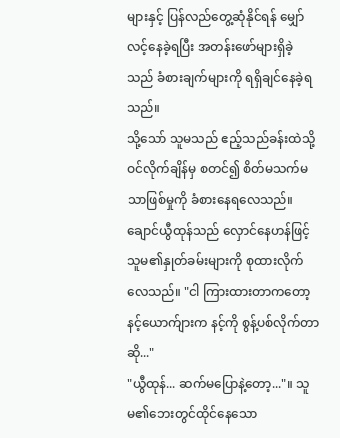များနှင့် ပြန်လည်တွေ့ဆုံနိုင်ရန် မျှော်လင့်နေခဲ့ရပြီး အတန်းဖော်များရှိခဲ့သည် ခံစားချက်များကို ရရှိချင်နေခဲ့ရသည်။
သို့သော် သူမသည် ဧည့်သည်ခန်းထဲသို့ ဝင်လိုက်ချိန်မှ စတင်၍ စိတ်မသက်မသာဖြစ်မှုကို ခံစားနေရလေသည်။
ချောင်ယွီထုန်သည် လှောင်နေဟန်ဖြင့် သူမ၏နှုတ်ခမ်းများကို စုထားလိုက်လေသည်။ "ငါ ကြားထားတာကတော့ နင့်ယောက်ျားက နင့်ကို စွန့်ပစ်လိုက်တာဆို..."
"ယွီထုန်... ဆက်မပြောနဲ့တော့..."။ သူမ၏ဘေးတွင်ထိုင်နေသော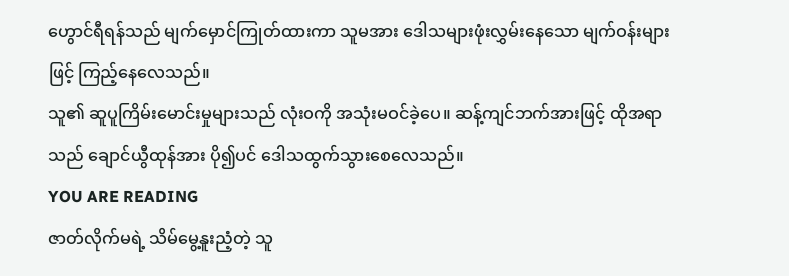ဟွောင်ရီရန်သည် မျက်မှောင်ကြုတ်ထားကာ သူမအား ဒေါသများဖုံးလွှမ်းနေသော မျက်ဝန်းများဖြင့် ကြည့်နေလေသည်။
သူ၏ ဆူပူကြိမ်းမောင်းမှုများသည် လုံးဝကို အသုံးမဝင်ခဲ့ပေ။ ဆန့်ကျင်ဘက်အားဖြင့် ထိုအရာသည် ချောင်ယွီထုန်အား ပို၍ပင် ဒေါသထွက်သွားစေလေသည်။
YOU ARE READING
ဇာတ်လိုက်မရဲ့ သိမ်မွေ့နူးညံ့တဲ့ သူ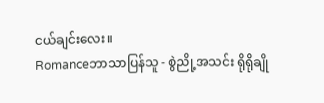ငယ်ချင်းလေး။
Romanceဘာသာပြန်သူ - စွဲညို့အသင်း ရိုရိုချို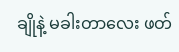ချိုနဲ့ မခါးတာလေး ဖတ်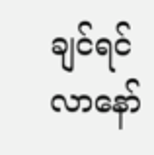ချင်ရင် လာနော်